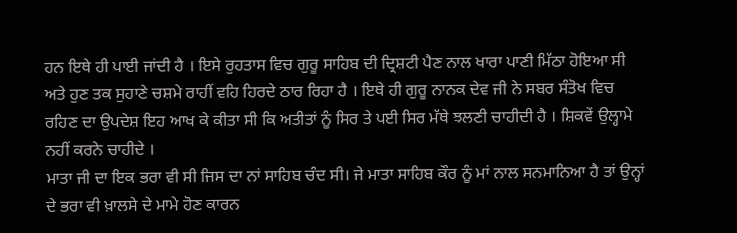ਹਨ ਇਥੇ ਹੀ ਪਾਈ ਜਾਂਦੀ ਹੈ । ਇਸੇ ਰੁਹਤਾਸ ਵਿਚ ਗੁਰੂ ਸਾਹਿਬ ਦੀ ਦ੍ਰਿਸ਼ਟੀ ਪੈਣ ਨਾਲ ਖਾਰਾ ਪਾਣੀ ਮਿੱਠਾ ਹੋਇਆ ਸੀ ਅਤੇ ਹੁਣ ਤਕ ਸੁਹਾਣੇ ਚਸ਼ਮੇ ਰਾਹੀਂ ਵਹਿ ਹਿਰਦੇ ਠਾਰ ਰਿਹਾ ਹੈ । ਇਥੇ ਹੀ ਗੁਰੂ ਨਾਨਕ ਦੇਵ ਜੀ ਨੇ ਸਬਰ ਸੰਤੋਖ ਵਿਚ ਰਹਿਣ ਦਾ ਉਪਦੇਸ਼ ਇਹ ਆਖ ਕੇ ਕੀਤਾ ਸੀ ਕਿ ਅਤੀਤਾਂ ਨੂੰ ਸਿਰ ਤੇ ਪਈ ਸਿਰ ਮੱਥੇ ਝਲਣੀ ਚਾਹੀਦੀ ਹੈ । ਸ਼ਿਕਵੇਂ ਉਲ੍ਹਾਮੇ ਨਹੀਂ ਕਰਨੇ ਚਾਹੀਦੇ ।
ਮਾਤਾ ਜੀ ਦਾ ਇਕ ਭਰਾ ਵੀ ਸੀ ਜਿਸ ਦਾ ਨਾਂ ਸਾਹਿਬ ਚੰਦ ਸੀ। ਜੇ ਮਾਤਾ ਸਾਹਿਬ ਕੌਰ ਨੂੰ ਮਾਂ ਨਾਲ ਸਨਮਾਨਿਆ ਹੈ ਤਾਂ ਉਨ੍ਹਾਂ ਦੇ ਭਰਾ ਵੀ ਖ਼ਾਲਸੇ ਦੇ ਮਾਮੇ ਹੋਣ ਕਾਰਨ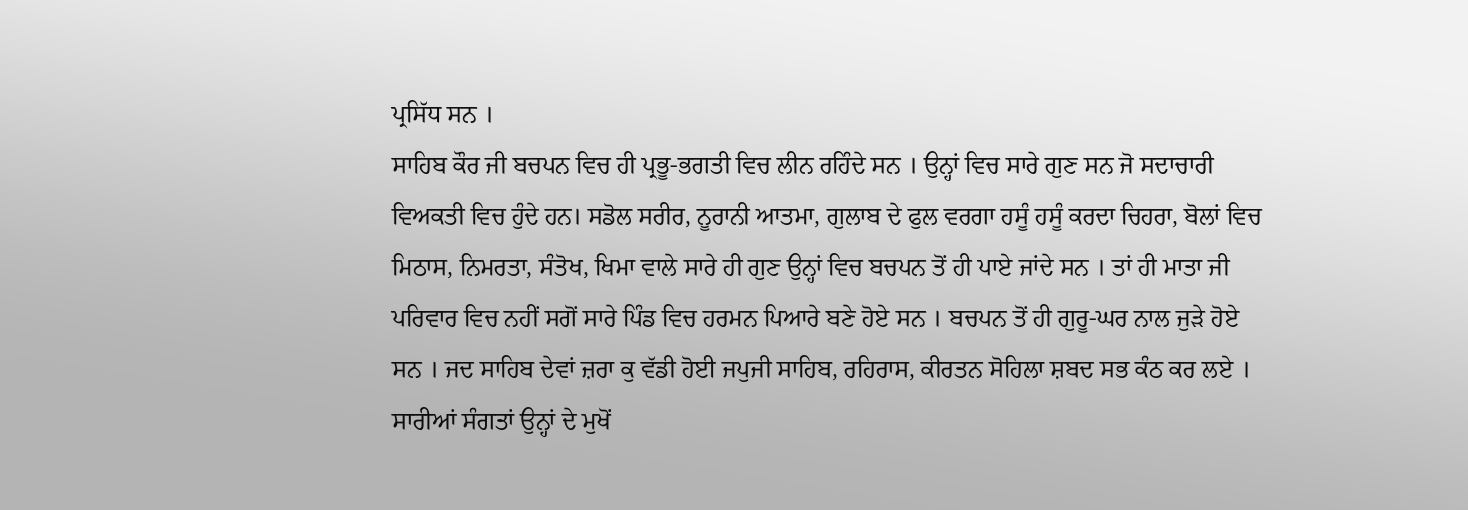ਪ੍ਰਸਿੱਧ ਸਨ ।
ਸਾਹਿਬ ਕੌਰ ਜੀ ਬਚਪਨ ਵਿਚ ਹੀ ਪ੍ਰਭੂ-ਭਗਤੀ ਵਿਚ ਲੀਨ ਰਹਿੰਦੇ ਸਨ । ਉਨ੍ਹਾਂ ਵਿਚ ਸਾਰੇ ਗੁਣ ਸਨ ਜੋ ਸਦਾਚਾਰੀ ਵਿਅਕਤੀ ਵਿਚ ਹੁੰਦੇ ਹਨ। ਸਡੋਲ ਸਰੀਰ, ਨੂਰਾਨੀ ਆਤਮਾ, ਗੁਲਾਬ ਦੇ ਫੁਲ ਵਰਗਾ ਹਸੂੰ ਹਸੂੰ ਕਰਦਾ ਚਿਹਰਾ, ਬੋਲਾਂ ਵਿਚ ਮਿਠਾਸ, ਨਿਮਰਤਾ, ਸੰਤੋਖ, ਖਿਮਾ ਵਾਲੇ ਸਾਰੇ ਹੀ ਗੁਣ ਉਨ੍ਹਾਂ ਵਿਚ ਬਚਪਨ ਤੋਂ ਹੀ ਪਾਏ ਜਾਂਦੇ ਸਨ । ਤਾਂ ਹੀ ਮਾਤਾ ਜੀ ਪਰਿਵਾਰ ਵਿਚ ਨਹੀਂ ਸਗੋਂ ਸਾਰੇ ਪਿੰਡ ਵਿਚ ਹਰਮਨ ਪਿਆਰੇ ਬਣੇ ਹੋਏ ਸਨ । ਬਚਪਨ ਤੋਂ ਹੀ ਗੁਰੂ-ਘਰ ਨਾਲ ਜੁੜੇ ਹੋਏ ਸਨ । ਜਦ ਸਾਹਿਬ ਦੇਵਾਂ ਜ਼ਰਾ ਕੁ ਵੱਡੀ ਹੋਈ ਜਪੁਜੀ ਸਾਹਿਬ, ਰਹਿਰਾਸ, ਕੀਰਤਨ ਸੋਹਿਲਾ ਸ਼ਬਦ ਸਭ ਕੰਠ ਕਰ ਲਏ । ਸਾਰੀਆਂ ਸੰਗਤਾਂ ਉਨ੍ਹਾਂ ਦੇ ਮੁਖੋਂ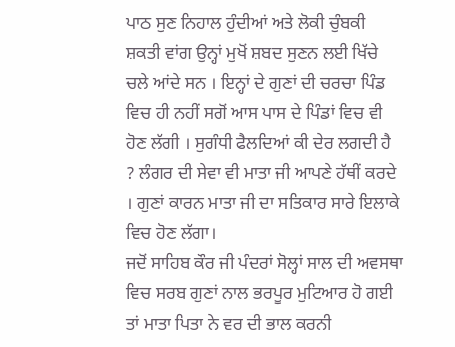ਪਾਠ ਸੁਣ ਨਿਹਾਲ ਹੁੰਦੀਆਂ ਅਤੇ ਲੋਕੀ ਚੁੰਬਕੀ ਸ਼ਕਤੀ ਵਾਂਗ ਉਨ੍ਹਾਂ ਮੁਖੋਂ ਸ਼ਬਦ ਸੁਣਨ ਲਈ ਖਿੱਚੇ ਚਲੇ ਆਂਦੇ ਸਨ । ਇਨ੍ਹਾਂ ਦੇ ਗੁਣਾਂ ਦੀ ਚਰਚਾ ਪਿੰਡ ਵਿਚ ਹੀ ਨਹੀਂ ਸਗੋਂ ਆਸ ਪਾਸ ਦੇ ਪਿੰਡਾਂ ਵਿਚ ਵੀ ਹੋਣ ਲੱਗੀ । ਸੁਗੰਧੀ ਫੈਲਦਿਆਂ ਕੀ ਦੇਰ ਲਗਦੀ ਹੈ ? ਲੰਗਰ ਦੀ ਸੇਵਾ ਵੀ ਮਾਤਾ ਜੀ ਆਪਣੇ ਹੱਥੀਂ ਕਰਦੇ । ਗੁਣਾਂ ਕਾਰਨ ਮਾਤਾ ਜੀ ਦਾ ਸਤਿਕਾਰ ਸਾਰੇ ਇਲਾਕੇ ਵਿਚ ਹੋਣ ਲੱਗਾ।
ਜਦੋਂ ਸਾਹਿਬ ਕੌਰ ਜੀ ਪੰਦਰਾਂ ਸੋਲ੍ਹਾਂ ਸਾਲ ਦੀ ਅਵਸਥਾ ਵਿਚ ਸਰਬ ਗੁਣਾਂ ਨਾਲ ਭਰਪੂਰ ਮੁਟਿਆਰ ਹੋ ਗਈ ਤਾਂ ਮਾਤਾ ਪਿਤਾ ਨੇ ਵਰ ਦੀ ਭਾਲ ਕਰਨੀ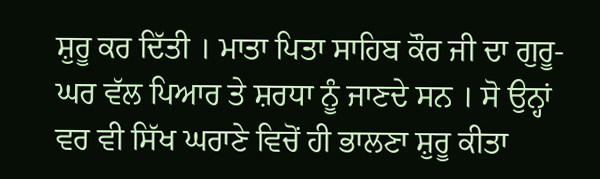ਸ਼ੁਰੂ ਕਰ ਦਿੱਤੀ । ਮਾਤਾ ਪਿਤਾ ਸਾਹਿਬ ਕੌਰ ਜੀ ਦਾ ਗੁਰੂ-ਘਰ ਵੱਲ ਪਿਆਰ ਤੇ ਸ਼ਰਧਾ ਨੂੰ ਜਾਣਦੇ ਸਨ । ਸੋ ਉਨ੍ਹਾਂ ਵਰ ਵੀ ਸਿੱਖ ਘਰਾਣੇ ਵਿਚੋਂ ਹੀ ਭਾਲਣਾ ਸ਼ੁਰੂ ਕੀਤਾ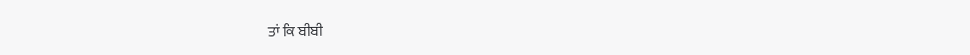ਤਾਂ ਕਿ ਬੀਬੀ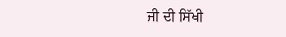ਜੀ ਦੀ ਸਿੱਖੀ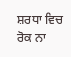ਸ਼ਰਧਾ ਵਿਚ ਰੋਕ ਨਾ